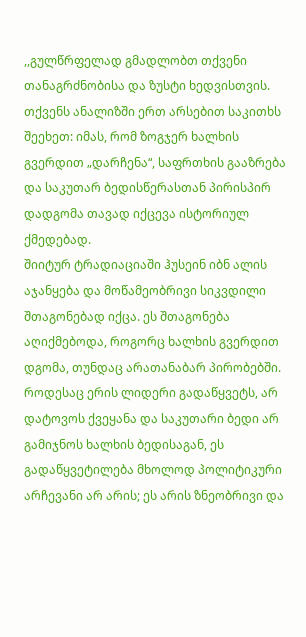,,გულწრფელად გმადლობთ თქვენი თანაგრძნობისა და ზუსტი ხედვისთვის. თქვენს ანალიზში ერთ არსებით საკითხს შეეხეთ: იმას, რომ ზოგჯერ ხალხის გვერდით „დარჩენა“, საფრთხის გააზრება და საკუთარ ბედისწერასთან პირისპირ დადგომა თავად იქცევა ისტორიულ ქმედებად.
შიიტურ ტრადიაციაში ჰუსეინ იბნ ალის აჯანყება და მოწამეობრივი სიკვდილი შთაგონებად იქცა. ეს შთაგონება აღიქმებოდა, როგორც ხალხის გვერდით დგომა, თუნდაც არათანაბარ პირობებში. როდესაც ერის ლიდერი გადაწყვეტს, არ დატოვოს ქვეყანა და საკუთარი ბედი არ გამიჯნოს ხალხის ბედისაგან, ეს გადაწყვეტილება მხოლოდ პოლიტიკური არჩევანი არ არის; ეს არის ზნეობრივი და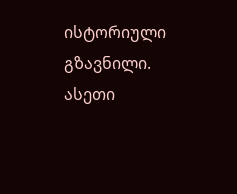ისტორიული გზავნილი. ასეთი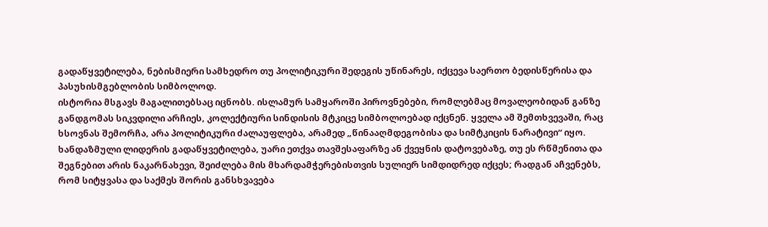გადაწყვეტილება, ნებისმიერი სამხედრო თუ პოლიტიკური შედეგის უწინარეს, იქცევა საერთო ბედისწერისა და პასუხისმგებლობის სიმბოლოდ.
ისტორია მსგავს მაგალითებსაც იცნობს. ისლამურ სამყაროში პიროვნებები, რომლებმაც მოვალეობიდან განზე განდგომას სიკვდილი არჩიეს, კოლექტიური სინდისის მტკიცე სიმბოლოებად იქცნენ. ყველა ამ შემთხვევაში, რაც ხსოვნას შემორჩა, არა პოლიტიკური ძალაუფლება, არამედ „წინააღმდეგობისა და სიმტკიცის ნარატივი“ იყო.
ხანდაზმული ლიდერის გადაწყვეტილება, უარი ეთქვა თავშესაფარზე ან ქვეყნის დატოვებაზე, თუ ეს რწმენითა და შეგნებით არის ნაკარნახევი, შეიძლება მის მხარდამჭერებისთვის სულიერ სიმდიდრედ იქცეს; რადგან აჩვენებს, რომ სიტყვასა და საქმეს შორის განსხვავება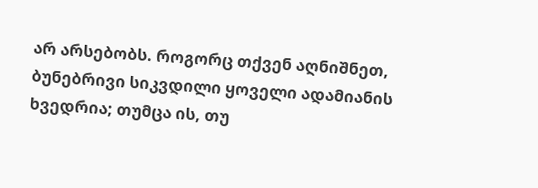არ არსებობს. როგორც თქვენ აღნიშნეთ, ბუნებრივი სიკვდილი ყოველი ადამიანის ხვედრია; თუმცა ის, თუ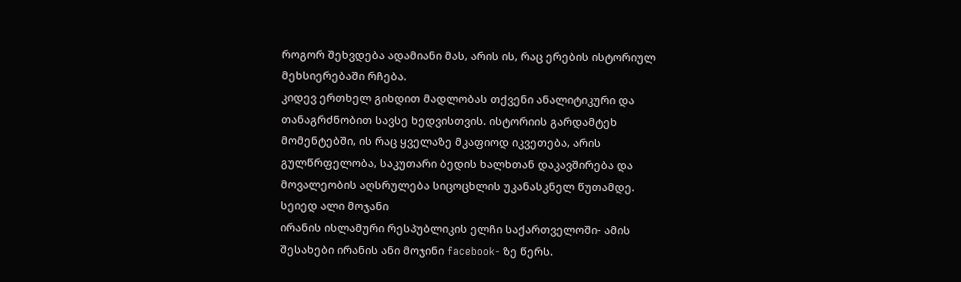როგორ შეხვდება ადამიანი მას, არის ის, რაც ერების ისტორიულ მეხსიერებაში რჩება.
კიდევ ერთხელ გიხდით მადლობას თქვენი ანალიტიკური და თანაგრძნობით სავსე ხედვისთვის. ისტორიის გარდამტეხ მომენტებში, ის რაც ყველაზე მკაფიოდ იკვეთება, არის გულწრფელობა, საკუთარი ბედის ხალხთან დაკავშირება და მოვალეობის აღსრულება სიცოცხლის უკანასკნელ წუთამდე.
სეიედ ალი მოჯანი
ირანის ისლამური რესპუბლიკის ელჩი საქართველოში- ამის შესახები ირანის ანი მოჯინი facebook- ზე წერს.